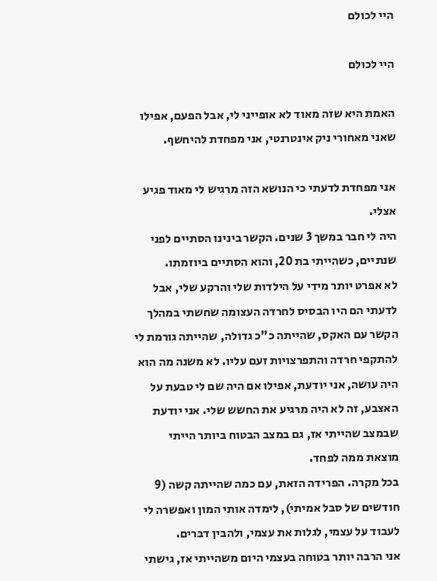היי לכולם

היי לכולם

האמת היא שזה מאוד לא אופייני לי, אבל הפעם, אפילו שאני מאחורי ניק אינטרנטי, אני מפחדת להיחשף.

אני מפחדת לדעתי כי הנושא הזה מרגיש לי מאוד פגיע אצלי.
היה לי חבר במשך 3 שנים. הקשר בינינו הסתיים לפני שנתיים, כשהייתי בת 20, והוא הסתיים ביוזמתו.
לא אפרט יותר מידי על הילדות שלי והרקע שלי, אבל לדעתי הם היו הבסיס לחרדה העצומה שחשתי במהלך הקשר עם האקס, שהייתה כ"כ גדולה, שהייתה גורמת לי להתקפי חרדה והתפרצויות זעם עליו. לא משנה מה הוא היה עושה, אני יודעת, אפילו אם היה שם לי טבעת על האצבע, זה לא היה מרגיע את החשש שלי. אני יודעת שבמצב שהייתי אז, גם במצב הבטוח ביותר הייתי מוצאת ממה לפחד.
בכל מקרה. הפרידה הזאת, עם כמה שהייתה קשה (9 חודשים של סבל אמיתי), לימדה אותי המון ואפשרה לי לעבוד על עצמי, לגלות את עצמי, ולהבין דברים.
אני הרבה יותר בטוחה בעצמי היום משהייתי אז, גישתי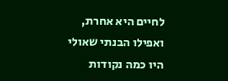לחיים היא אחרת, ואפילו הבנתי שאולי היו כמה נקודות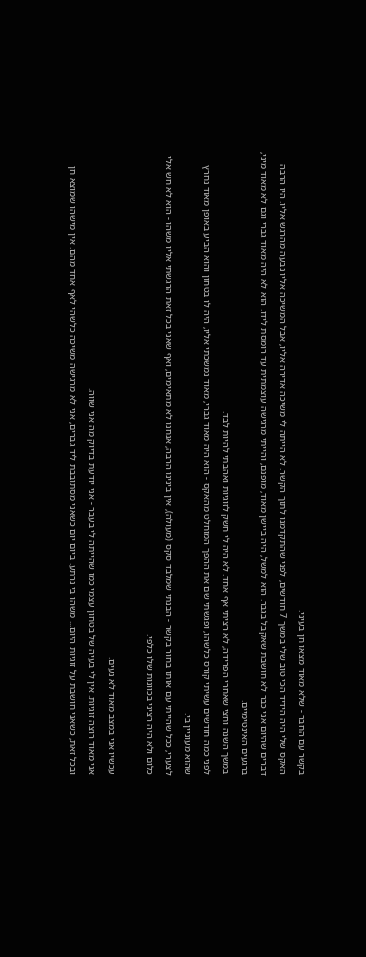בקשר עם החבר - שלא מאוד מצאו חן בעיני.
האקס שלי היה הידיד הכי טוב שלי במשך 7 חודשים, לפני שהתקדמנו לתוך הקשר. לא הייתה לי משיכה אדירה אליו, אבל המשיכה אליו נבעה מהרגש אליו. היו הרבה דברים שהיום אני כבר לא חושבת שאקבל בגבר. הוא למשל, היה ביישן מאוד, מופנם, והייתי מרגישה עוצמתית עד רומסת לידו. הוא לא היה מאוד גברי וגם לא מאוד מיני, ברגעים האינטימיים.
במשך השנה וחצי שאחרי הפרידה, לא רציתי אף אחד. לא היה לי חשק לזוגיות ואהבתי להיות לבד.
לפני כמה חודשים עשיתי קורס כלשהו, ופגשתי שם את ההפך המוחלט מהאקס - הוא היה מאוד גברי, מאוד נמשכתי אליו, היה לו בטחון והוא הביע באופן מאוד נחרץ שהוא מעוניין בי.
לצערי, ככל שהייתי עם אותו בחור בקשר - הבנתי שמלבד סקס (מעולה), אין בינינו הרבה, אנחנו לא מתאימים, ואף שאני בכל זאת הרגשתי אליו משהו - הוא לא חש אלי כלום ולא היה רציני בכוונות שלו כלפי.

עכשיו אני במצב מאוד לא נעים.
אני מאוד רוצה זוגיות. אין לי בעיה של בטחון עצמי כמו שהייתה לי בעבר - אני יודעת בדיוק מה אני שווה.
ובכל זאת, כשאני חושבת על זוגיות היום... משהו בי נרתע. ביום יום כשאני מסתובבת ליד גברים, אני לא מרגישה משיכה כלשהי לאף אחד מהם. אין מישהו שמוצא חן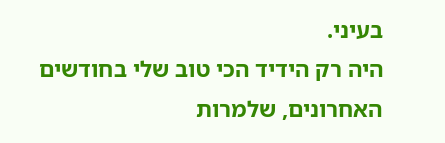בעיני.
היה רק הידיד הכי טוב שלי בחודשים האחרונים, שלמרות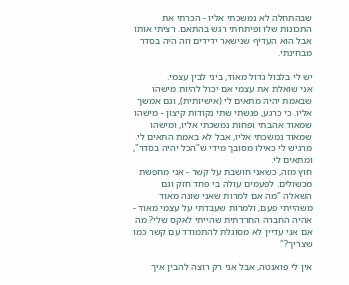שבהתחלה לא נמשכתי אליו - הכרתי את התכונות שלו ופיתחתי רגש בהתאם. רציתי אותו אבל הוא העדיף שנישאר ידידים וזה היה בסדר מבחינתי.

יש לי בלבול גדול מאוד, ביני לבין עצמי.
אני שואלת את עצמי אם יכול להיות מישהו שבאמת יהיה מתאים לי (אישיותית), וגם אמשך אליו. כי כרגע, פגשתי שתי נקודות קיצון - מישהו שמאוד אהבתי ופחות נמשכתי אליו, ומישהו שמאוד נמשכתי אליו, אבל לא באמת התאים לי. מרגיש לי כאילו מסובך מידי ש"הכל יהיה בסדר", ומתאים לי.
חוץ מזה, כשאני חושבת על קשר - אני מחפשת מכשולים. לפעמים עולה בי פחד חזק וגם השאלה "מה אם למרות שאני שונה מאוד משהייתי פעם, ולמרות שעבדתי על עצמי מאוד - אהיה החברה החרדתית שהייתי לאקס שלי? מה אם אני עדיין לא מסוגלת להתמודד עם קשר כמו שצריך?"

אין לי פואנטה, אבל אני רק רוצה להבין איך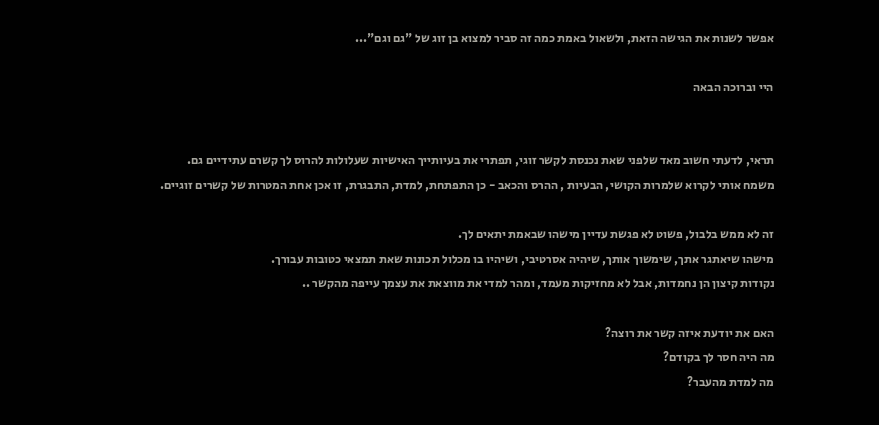אפשר לשנות את הגישה הזאת, ולשאול באמת כמה זה סביר למצוא בן זוג של "גם וגם"...

היי וברוכה הבאה


תראי, לדעתי חשוב מאד שלפני שאת נכנסת לקשר זוגי, תפתרי את בעיותייך האישיות שעלולות להרוס לך קשרם עתידיים גם.
משמח אותי לקרוא שלמרות הקושי, הבעיות , ההרס והכאב - כן התפתחת, למדת, התבגרת, זו אכן אחת המטרות של קשרים זוגיים.

זה לא ממש בלבול, פשוט לא פגשת עדיין מישהו שבאמת יתאים לך.
מישהו שיאתגר אתך, שימשוך אותך, שיהיה אסרטיבי, ושיהיו בו מכלול תכונות שאת תמצאי כטובות עבורך.
נקודות קיצון הן נחמדות, אבל לא מחזיקות מעמד, ומהר למדי את מווצאת את עצמך עייפה מהקשר ..

האם את יודעת איזה קשר את רוצה?
מה היה חסר לך בקודם?
מה למדת מהעבר?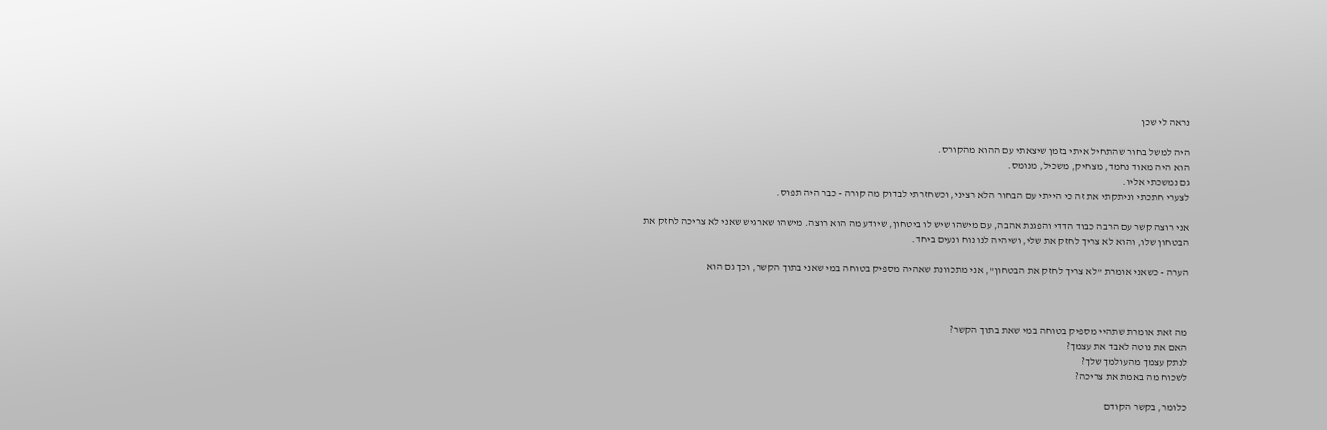נראה לי שכן

היה למשל בחור שהתחיל איתי בזמן שיצאתי עם ההוא מהקורס.
הוא היה מאוד נחמד, מצחיק, משכיל, מנומס.
גם נמשכתי אליו.
לצערי חתכתי וניתקתי את זה כי הייתי עם הבחור הלא רציני, וכשחזרתי לבדוק מה קורה - כבר היה תפוס.

אני רוצה קשר עם הרבה כבוד הדדי והפגנת אהבה, עם מישהו שיש לו ביטחון, שיודע מה הוא רוצה. מישהו שארגיש שאני לא צריכה לחזק את הבטחון שלו, והוא לא צריך לחזק את שלי, ושיהיה לנו נוח ונעים ביחד.

הערה - כשאני אומרת "לא צריך לחזק את הבטחון", אני מתכוונת שאהיה מספיק בטוחה במי שאני בתוך הקשר, וכך גם הוא



מה זאת אומרת שתהיי מספיק בטוחה במי שאת בתוך הקשר?
האם את נוטה לאבד את עצמך?
לנתק עצמך מהעולמך שלך?
לשכוח מה באמת את צריכה?

כלומר, בקשר הקודם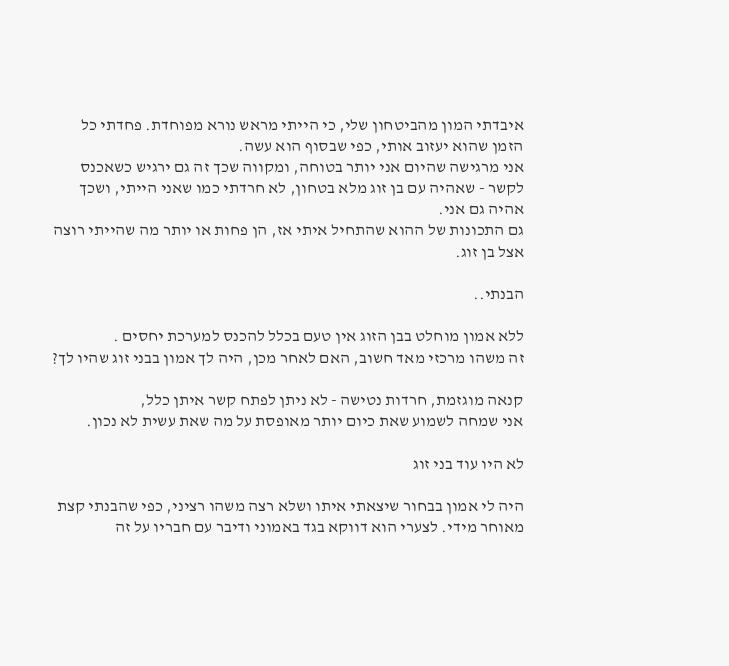איבדתי המון מהביטחון שלי, כי הייתי מראש נורא מפוחדת. פחדתי כל הזמן שהוא יעזוב אותי, כפי שבסוף הוא עשה.
אני מרגישה שהיום אני יותר בטוחה, ומקווה שכך זה גם ירגיש כשאכנס לקשר - שאהיה עם בן זוג מלא בטחון, לא חרדתי כמו שאני הייתי, ושכך אהיה גם אני.
גם התכונות של ההוא שהתחיל איתי אז, הן פחות או יותר מה שהייתי רוצה אצל בן זוג.

הבנתי..

ללא אמון מוחלט בבן הזוג אין טעם בכלל להכנס למערכת יחסים .
זה משהו מרכזי מאד חשוב, האם לאחר מכן, היה לך אמון בבני זוג שהיו לך?

קנאה מוגזמת, חרדות נטישה - לא ניתן לפתח קשר איתן כלל,
אני שמחה לשמוע שאת כיום יותר מאופסת על מה שאת עשית לא נכון.

לא היו עוד בני זוג

היה לי אמון בבחור שיצאתי איתו ושלא רצה משהו רציני, כפי שהבנתי קצת מאוחר מידי. לצערי הוא דווקא בגד באמוני ודיבר עם חבריו על זה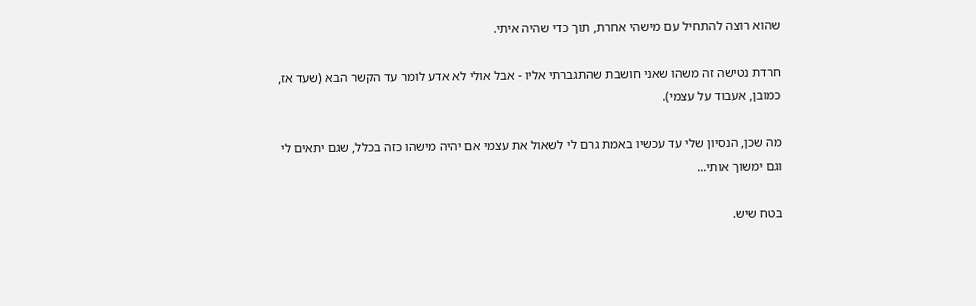שהוא רוצה להתחיל עם מישהי אחרת, תוך כדי שהיה איתי.

חרדת נטישה זה משהו שאני חושבת שהתגברתי אליו - אבל אולי לא אדע לומר עד הקשר הבא (שעד אז, כמובן, אעבוד על עצמי).

מה שכן, הנסיון שלי עד עכשיו באמת גרם לי לשאול את עצמי אם יהיה מישהו כזה בכלל, שגם יתאים לי וגם ימשוך אותי...

בטח שיש.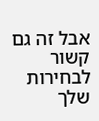אבל זה גם קשור לבחירות שלך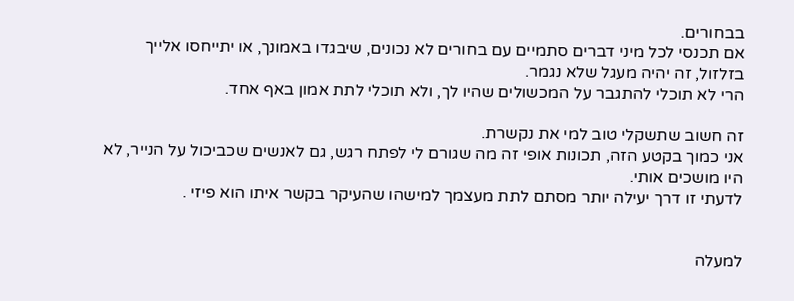בבחורים.
אם תכנסי לכל מיני דברים סתמיים עם בחורים לא נכונים, שיבגדו באמונך, או יתייחסו אלייך בזלזול, זה יהיה מעגל שלא נגמר.
הרי לא תוכלי להתגבר על המכשולים שהיו לך, ולא תוכלי לתת אמון באף אחד.

זה חשוב שתשקלי טוב למי את נקשרת.
אני כמוך בקטע הזה, תכונות אופי זה מה שגורם לי לפתח רגש, גם לאנשים שכביכול על הנייר, לא היו מושכים אותי.
לדעתי זו דרך יעילה יותר מסתם לתת מעצמך למישהו שהעיקר בקשר איתו הוא פיזי .


למעלה